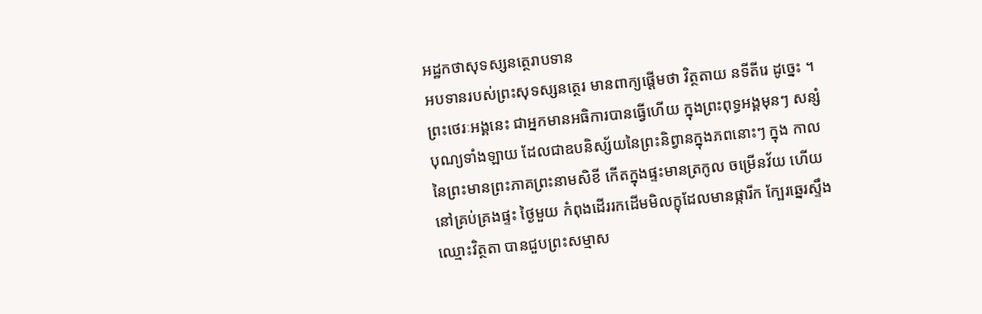អដ្ឋកថាសុទស្សនត្ថេរាបទាន
អបទានរបស់ព្រះសុទស្សនត្ថេរ មានពាក្យផ្តើមថា វិត្ថតាយ នទីតីរេ ដូច្នេះ ។ ព្រះថេរៈអង្គនេះ ជាអ្នកមានអធិការបានធ្វើហើយ ក្នុងព្រះពុទ្ធអង្គមុនៗ សន្សំបុណ្យទាំងឡាយ ដែលជាឧបនិស្ស័យនៃព្រះនិព្វានក្នុងភពនោះៗ ក្នុង កាលនៃព្រះមានព្រះភាគព្រះនាមសិខី កើតក្នុងផ្ទះមានត្រកូល ចម្រើនវ័យ ហើយ នៅគ្រប់គ្រងផ្ទះ ថ្ងៃមួយ កំពុងដើររកដើមមិលក្ខុដែលមានផ្ការីក ក្បែរឆ្នេរស្ទឹងឈ្មោះវិត្ថតា បានជួបព្រះសម្មាស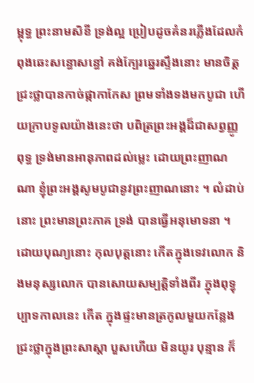ម្ពុទ្ធ ព្រះនាមសិខី ទ្រង់ល្អ ប្រៀបដូចគំនរភ្លើងដែលកំពុងឆេះសន្ធោសន្ធៅ គង់ក្បែរឆ្នេរស្ទឹងនោះ មានចិត្ត ជ្រះថ្លាបានកាច់ផ្កាកាកែស ព្រមទាំងទងមកបូជា ហើយក្រាបទូលយ៉ាងនេះថា បពិត្រព្រះអង្គដ៏ជាសព្វញ្ញូពុទ្ធ ទ្រង់មានអានុភាពដល់ម្លេះ ដោយព្រះញាណណា ខ្ញុំព្រះអង្គសូមបូជានូវព្រះញាណនោះ ។ លំដាប់នោះ ព្រះមានព្រះភាគ ទ្រង់ បានធ្វើអនុមោទនា ។ ដោយបុណ្យនោះ កុលបុត្តនោះ កើតក្នុងទេវលោក និងមនុស្សលោក បានសោយសម្បត្តិទាំងពីរ ក្នុងពុទ្ធុប្បាទកាលនេះ កើត ក្នុងផ្ទះមានត្រកូលមួយកន្លែង ជ្រះថ្លាក្នុងព្រះសាស្តា បួសហើយ មិនយូរ បុន្មាន ក៏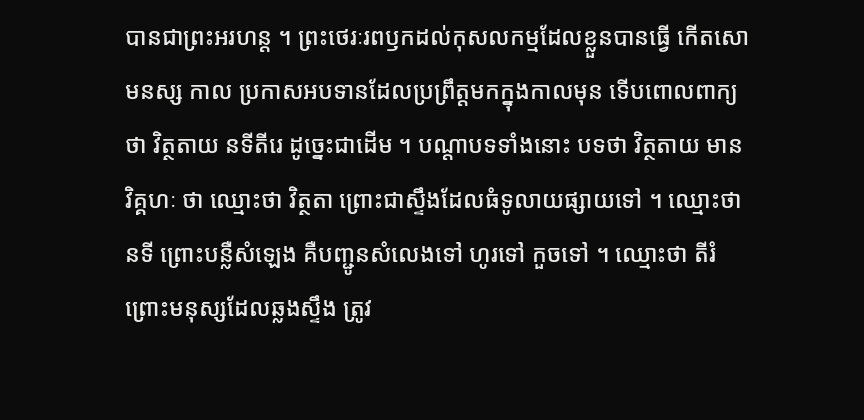បានជាព្រះអរហន្ត ។ ព្រះថេរៈរពឫកដល់កុសលកម្មដែលខ្លួនបានធ្វើ កើតសោមនស្ស កាល ប្រកាសអបទានដែលប្រព្រឹត្តមកក្នុងកាលមុន ទើបពោលពាក្យថា វិត្ថតាយ នទីតីរេ ដូច្នេះជាដើម ។ បណ្តាបទទាំងនោះ បទថា វិត្ថតាយ មានវិគ្គហៈ ថា ឈ្មោះថា វិត្ថតា ព្រោះជាស្ទឹងដែលធំទូលាយផ្សាយទៅ ។ ឈ្មោះថា នទី ព្រោះបន្លឺសំឡេង គឺបញ្ជូនសំលេងទៅ ហូរទៅ កួចទៅ ។ ឈ្មោះថា តីរំ ព្រោះមនុស្សដែលឆ្លងស្ទឹង ត្រូវ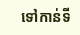ទៅកាន់ទី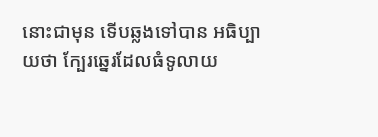នោះជាមុន ទើបឆ្លងទៅបាន អធិប្បាយថា ក្បែរឆ្នេរដែលធំទូលាយ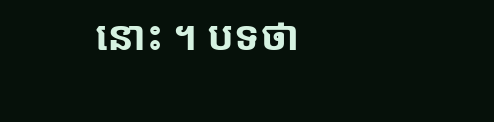នោះ ។ បទថា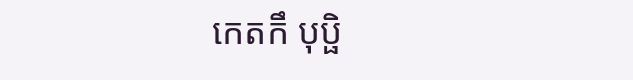កេតកឹ បុប្ផិ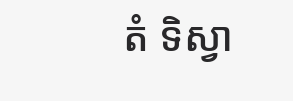តំ ទិស្វា